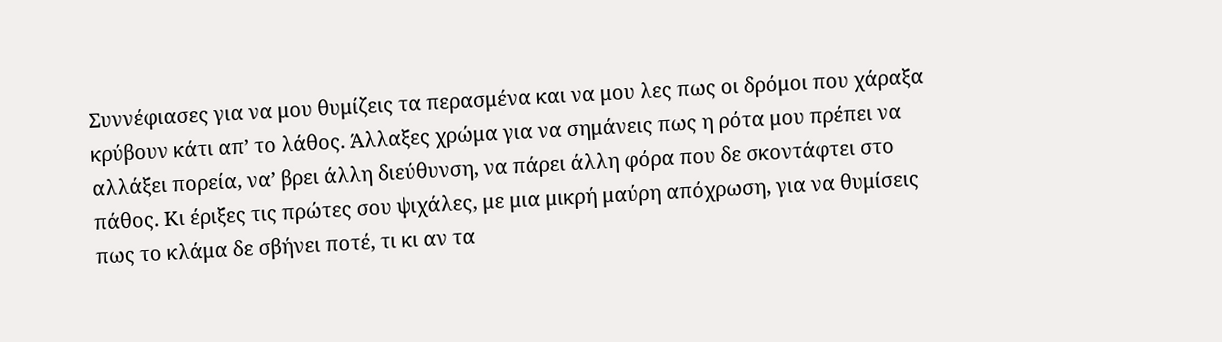Συννέφιασες για να μου θυμίζεις τα περασμένα και να μου λες πως οι δρόμοι που χάραξα κρύβουν κάτι απ’ το λάθος. Άλλαξες χρώμα για να σημάνεις πως η ρότα μου πρέπει να αλλάξει πορεία, να’ βρει άλλη διεύθυνση, να πάρει άλλη φόρα που δε σκοντάφτει στο πάθος. Κι έριξες τις πρώτες σου ψιχάλες, με μια μικρή μαύρη απόχρωση, για να θυμίσεις πως το κλάμα δε σβήνει ποτέ, τι κι αν τα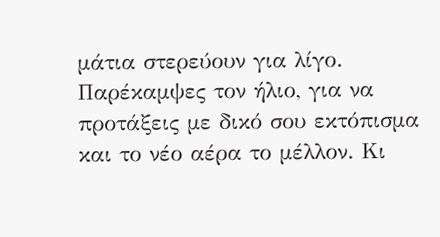μάτια στερεύουν για λίγο. Παρέκαμψες τον ήλιο, για να προτάξεις με δικό σου εκτόπισμα και το νέο αέρα το μέλλον. Κι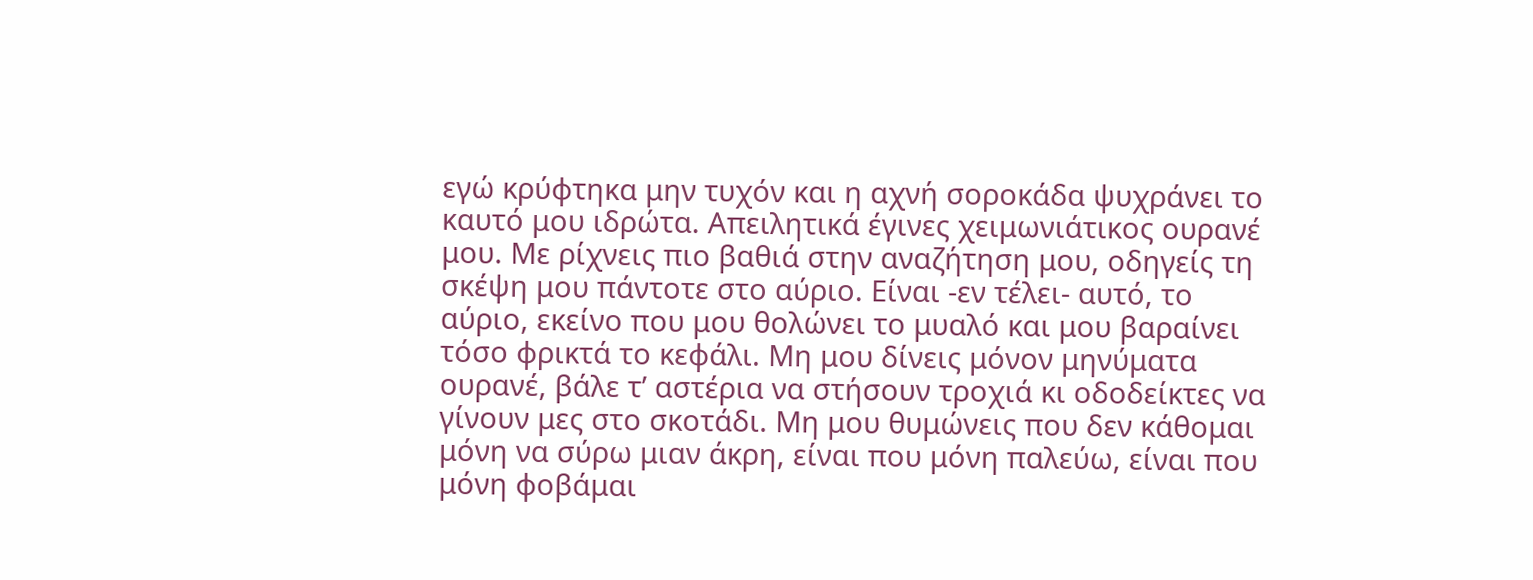εγώ κρύφτηκα μην τυχόν και η αχνή σοροκάδα ψυχράνει το καυτό μου ιδρώτα. Απειλητικά έγινες χειμωνιάτικος ουρανέ μου. Με ρίχνεις πιο βαθιά στην αναζήτηση μου, οδηγείς τη σκέψη μου πάντοτε στο αύριο. Είναι -εν τέλει- αυτό, το αύριο, εκείνο που μου θολώνει το μυαλό και μου βαραίνει τόσο φρικτά το κεφάλι. Μη μου δίνεις μόνον μηνύματα ουρανέ, βάλε τ’ αστέρια να στήσουν τροχιά κι οδοδείκτες να γίνουν μες στο σκοτάδι. Μη μου θυμώνεις που δεν κάθομαι μόνη να σύρω μιαν άκρη, είναι που μόνη παλεύω, είναι που μόνη φοβάμαι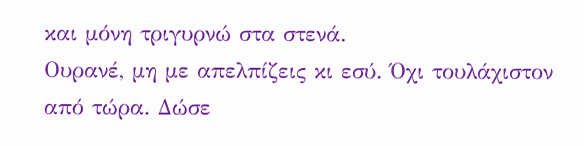και μόνη τριγυρνώ στα στενά.
Ουρανέ, μη με απελπίζεις κι εσύ. Όχι τουλάχιστον από τώρα. Δώσε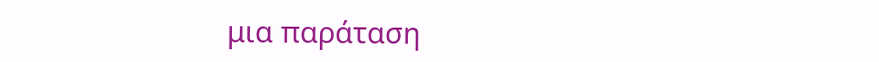μια παράταση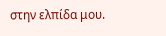στην ελπίδα μου.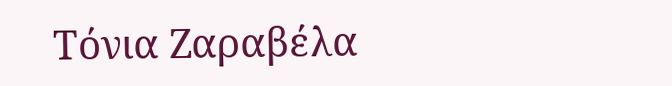Τόνια Ζαραβέλα